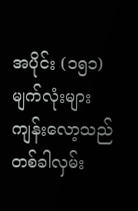အပိုင်း (၁၅၁)
မျက်လုံးများ
ကျန်းလော့သည် တစ်ခါလှမ်း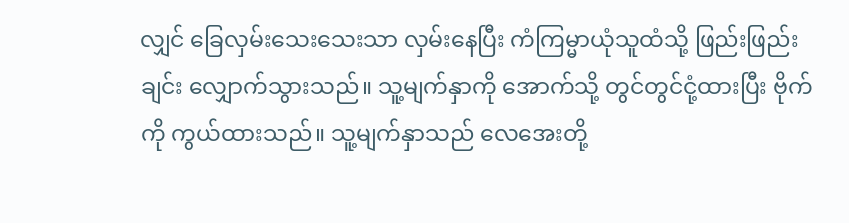လျှင် ခြေလှမ်းသေးသေးသာ လှမ်းနေပြီး ကံကြမ္မာယုံသူထံသို့ ဖြည်းဖြည်းချင်း လျှောက်သွားသည်။ သူ့မျက်နှာကို အောက်သို့ တွင်တွင်ငုံ့ထားပြီး ဗိုက်ကို ကွယ်ထားသည်။ သူ့မျက်နှာသည် လေအေးတို့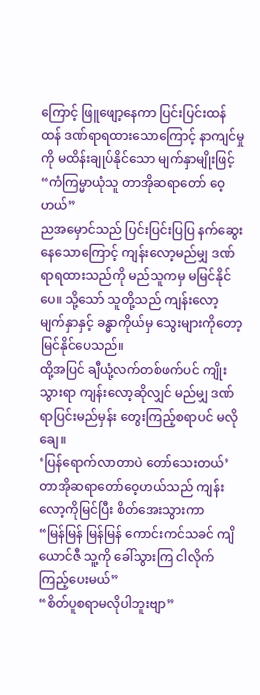ကြောင့် ဖြူဖျော့နေကာ ပြင်းပြင်းထန်ထန် ဒဏ်ရာရထားသောကြောင့် နာကျင်မှုကို မထိန်းချုပ်နိုင်သော မျက်နှာမျိုးဖြင့်
“ကံကြမ္မာယုံသူ တာအိုဆရာတော် ဝေ့ဟယ်”
ညအမှောင်သည် ပြင်းပြင်းပြပြ နက်ဆွေးနေသောကြောင့် ကျန်းလော့မည်မျှ ဒဏ်ရာရထားသည်ကို မည်သူကမှ မမြင်နိုင်ပေ။ သို့သော် သူတို့သည် ကျန်းလော့ မျက်နှာနှင့် ခန္ဓာကိုယ်မှ သွေးများကိုတော့ မြင်နိုင်ပေသည်။
ထို့အပြင် ချီယုံ့လက်တစ်ဖက်ပင် ကျိုးသွားရာ ကျန်းလော့ဆိုလျှင် မည်မျှ ဒဏ်ရာပြင်းမည်မှန်း တွေးကြည့်စရာပင် မလိုချေ။
‘ပြန်ရောက်လာတာပဲ တော်သေးတယ်’
တာအိုဆရာတော်ဝေ့ဟယ်သည် ကျန်းလော့ကိုမြင်ပြီး စိတ်အေးသွားကာ
“မြန်မြန် မြန်မြန် ကောင်းကင်သခင် ကျိယောင်ဇီ သူ့ကို ခေါ်သွားကြ ငါလိုက်ကြည့်ပေးမယ်”
“စိတ်ပူစရာမလိုပါဘူးဗျာ”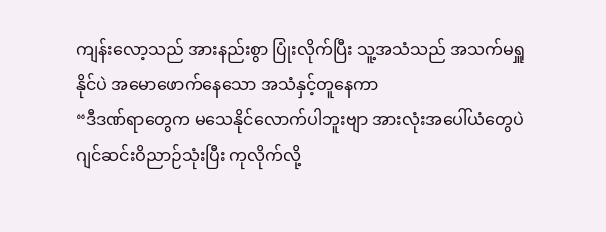ကျန်းလော့သည် အားနည်းစွာ ပြုံးလိုက်ပြီး သူ့အသံသည် အသက်မရှူနိုင်ပဲ အမောဖောက်နေသော အသံနှင့်တူနေကာ
“ဒီဒဏ်ရာတွေက မသေနိုင်လောက်ပါဘူးဗျာ အားလုံးအပေါ်ယံတွေပဲ ဂျင်ဆင်းဝိညာဉ်သုံးပြီး ကုလိုက်လို့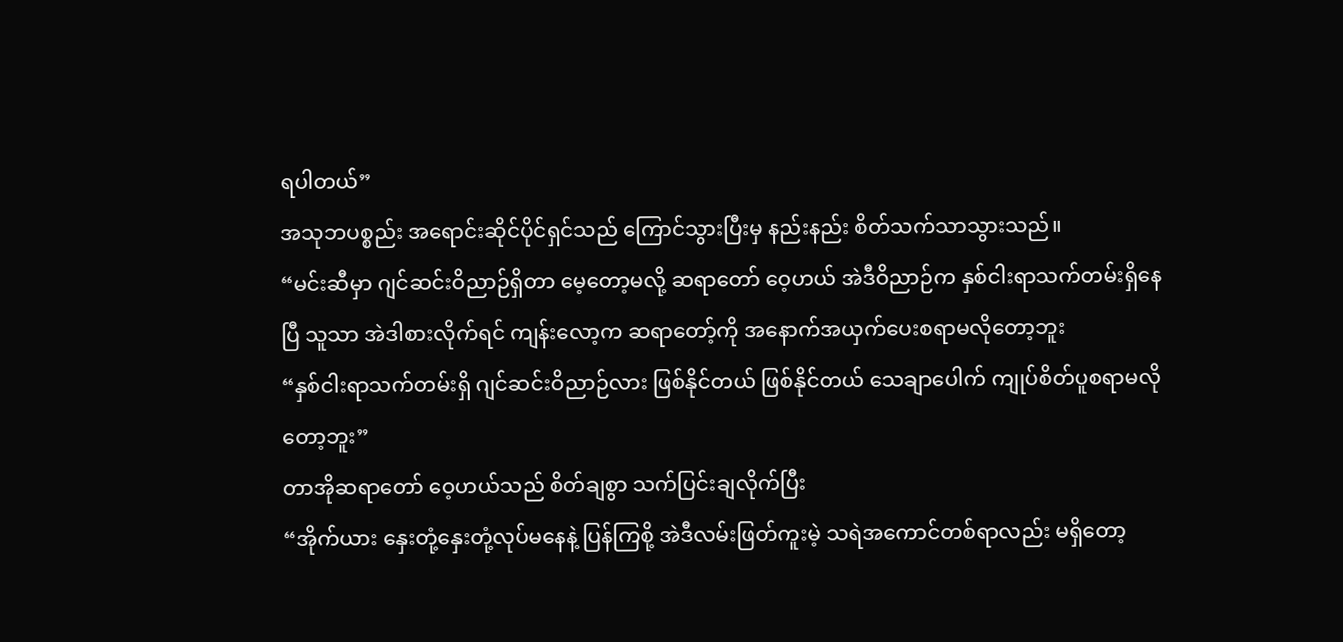ရပါတယ်”
အသုဘပစ္စည်း အရောင်းဆိုင်ပိုင်ရှင်သည် ကြောင်သွားပြီးမှ နည်းနည်း စိတ်သက်သာသွားသည်။
“မင်းဆီမှာ ဂျင်ဆင်းဝိညာဉ်ရှိတာ မေ့တော့မလို့ ဆရာတော် ဝေ့ဟယ် အဲဒီဝိညာဉ်က နှစ်ငါးရာသက်တမ်းရှိနေပြီ သူသာ အဲဒါစားလိုက်ရင် ကျန်းလော့က ဆရာတော့်ကို အနောက်အယှက်ပေးစရာမလိုတော့ဘူး
“နှစ်ငါးရာသက်တမ်းရှိ ဂျင်ဆင်းဝိညာဉ်လား ဖြစ်နိုင်တယ် ဖြစ်နိုင်တယ် သေချာပေါက် ကျုပ်စိတ်ပူစရာမလိုတော့ဘူး”
တာအိုဆရာတော် ဝေ့ဟယ်သည် စိတ်ချစွာ သက်ပြင်းချလိုက်ပြီး
“အိုက်ယား နှေးတုံ့နှေးတုံ့လုပ်မနေနဲ့ ပြန်ကြစို့ အဲဒီလမ်းဖြတ်ကူးမဲ့ သရဲအကောင်တစ်ရာလည်း မရှိတော့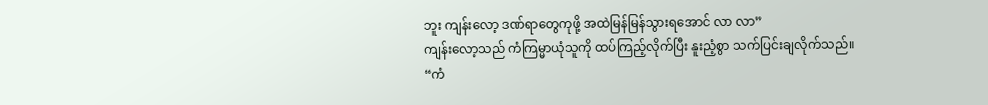ဘူး ကျန်းလော့ ဒဏ်ရာတွေကုဖို့ အထဲမြန်မြန်သွားရအောင် လာ လာ”
ကျန်းလော့သည် ကံကြမ္မာယုံသူကို ထပ်ကြည့်လိုက်ပြီး နူးညံ့စွာ သက်ပြင်းချလိုက်သည်။
“ကံ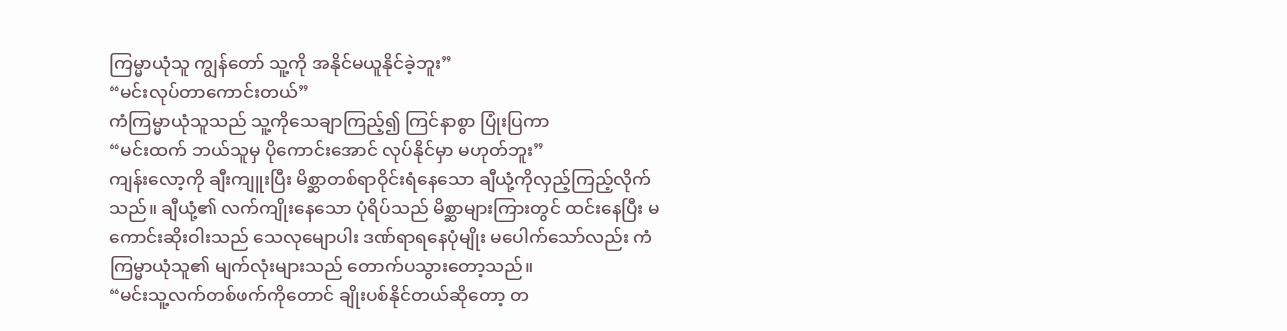ကြမ္မာယုံသူ ကျွန်တော် သူ့ကို အနိုင်မယူနိုင်ခဲ့ဘူး”
“မင်းလုပ်တာကောင်းတယ်”
ကံကြမ္မာယုံသူသည် သူ့ကိုသေချာကြည့်၍ ကြင်နာစွာ ပြုံးပြကာ
“မင်းထက် ဘယ်သူမှ ပိုကောင်းအောင် လုပ်နိုင်မှာ မဟုတ်ဘူး”
ကျန်းလော့ကို ချီးကျူးပြီး မိစ္ဆာတစ်ရာဝိုင်းရံနေသော ချီယုံ့ကိုလှည့်ကြည့်လိုက်သည်။ ချီယုံ့၏ လက်ကျိုးနေသော ပုံရိပ်သည် မိစ္ဆာများကြားတွင် ထင်းနေပြီး မကောင်းဆိုးဝါးသည် သေလုမျောပါး ဒဏ်ရာရနေပုံမျိုး မပေါက်သော်လည်း ကံကြမ္မာယုံသူ၏ မျက်လုံးများသည် တောက်ပသွားတော့သည်။
“မင်းသူ့လက်တစ်ဖက်ကိုတောင် ချိုးပစ်နိုင်တယ်ဆိုတော့ တ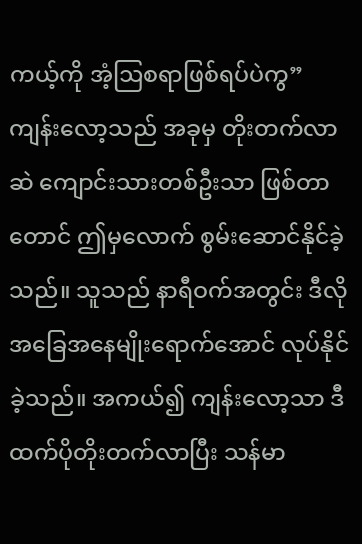ကယ့်ကို အံ့ဩစရာဖြစ်ရပ်ပဲကွ”
ကျန်းလော့သည် အခုမှ တိုးတက်လာဆဲ ကျောင်းသားတစ်ဦးသာ ဖြစ်တာတောင် ဤမှလောက် စွမ်းဆောင်နိုင်ခဲ့သည်။ သူသည် နာရီဝက်အတွင်း ဒီလိုအခြေအနေမျိုးရောက်အောင် လုပ်နိုင်ခဲ့သည်။ အကယ်၍ ကျန်းလော့သာ ဒီထက်ပိုတိုးတက်လာပြီး သန်မာ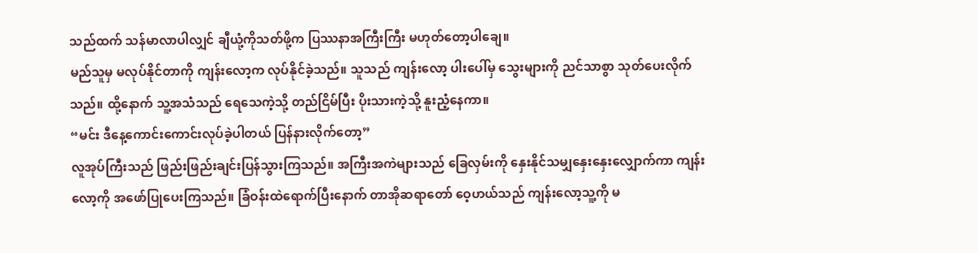သည်ထက် သန်မာလာပါလျှင် ချီယုံ့ကိုသတ်ဖို့က ပြဿနာအကြီးကြီး မဟုတ်တော့ပါချေ။
မည်သူမှ မလုပ်နိုင်တာကို ကျန်းလော့က လုပ်နိုင်ခဲ့သည်။ သူသည် ကျန်းလော့ ပါးပေါ်မှ သွေးများကို ညင်သာစွာ သုတ်ပေးလိုက်သည်။ ထို့နောက် သူ့အသံသည် ရေသေကဲ့သို့ တည်ငြိမ်ပြီး ပိုးသားကဲ့သို့ နူးညံ့နေကာ။
“မင်း ဒီနေ့ကောင်းကောင်းလုပ်ခဲ့ပါတယ် ပြန်နားလိုက်တော့”
လူအုပ်ကြီးသည် ဖြည်းဖြည်းချင်းပြန်သွားကြသည်။ အကြီးအကဲများသည် ခြေလှမ်းကို နှေးနိုင်သမျှနှေးနှေးလျှောက်ကာ ကျန်းလော့ကို အဖော်ပြုပေးကြသည်။ ခြံဝန်းထဲရောက်ပြီးနောက် တာအိုဆရာတော် ဝေ့ဟယ်သည် ကျန်းလော့သူ့ကို မ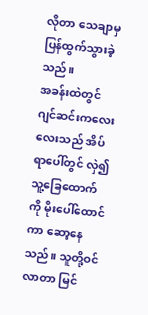လိုတာ သေချာမှ ပြန်ထွက်သွားခဲ့သည်။
အခန်းထဲတွင် ဂျင်ဆင်းကလေးလေးသည် အိပ်ရာပေါ်တွင် လှဲ၍ သူ့ခြေထောက်ကို မိုးပေါ်ထောင်ကာ ဆော့နေသည်။ သူတို့ဝင်လာတာ မြင်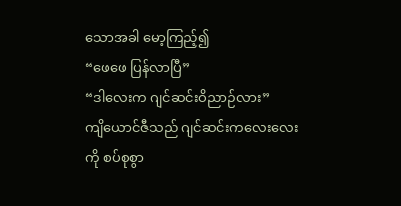သောအခါ မော့ကြည့်၍
“ဖေဖေ ပြန်လာပြီ”
“ဒါလေးက ဂျင်ဆင်းဝိညာဉ်လား”
ကျိယောင်ဇီသည် ဂျင်ဆင်းကလေးလေးကို စပ်စုစွာ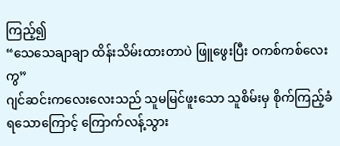ကြည့်၍
“သေသေချာချာ ထိန်းသိမ်းထားတာပဲ ဖြူဖွေးပြီး ဝကစ်ကစ်လေးကွ”
ဂျင်ဆင်းကလေးလေးသည် သူမမြင်ဖူးသော သူစိမ်းမှ စိုက်ကြည့်ခံရသောကြောင့် ကြောက်လန့်သွား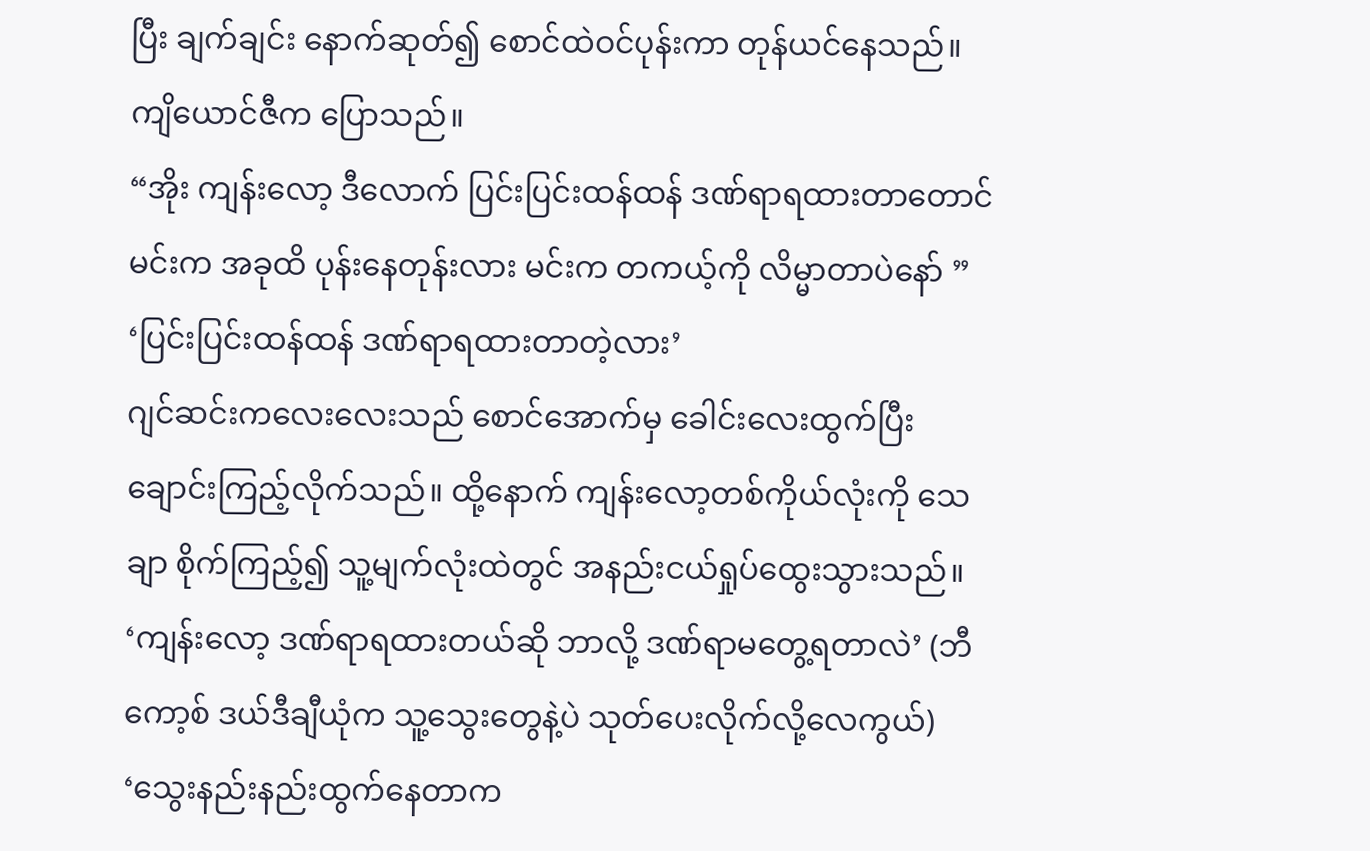ပြီး ချက်ချင်း နောက်ဆုတ်၍ စောင်ထဲဝင်ပုန်းကာ တုန်ယင်နေသည်။
ကျိယောင်ဇီက ပြောသည်။
“အိုး ကျန်းလော့ ဒီလောက် ပြင်းပြင်းထန်ထန် ဒဏ်ရာရထားတာတောင် မင်းက အခုထိ ပုန်းနေတုန်းလား မင်းက တကယ့်ကို လိမ္မာတာပဲနော် ”
‘ပြင်းပြင်းထန်ထန် ဒဏ်ရာရထားတာတဲ့လား’
ဂျင်ဆင်းကလေးလေးသည် စောင်အောက်မှ ခေါင်းလေးထွက်ပြီး ချောင်းကြည့်လိုက်သည်။ ထို့နောက် ကျန်းလော့တစ်ကိုယ်လုံးကို သေချာ စိုက်ကြည့်၍ သူ့မျက်လုံးထဲတွင် အနည်းငယ်ရှုပ်ထွေးသွားသည်။
‘ကျန်းလော့ ဒဏ်ရာရထားတယ်ဆို ဘာလို့ ဒဏ်ရာမတွေ့ရတာလဲ’ (ဘီကော့စ် ဒယ်ဒီချီယုံက သူ့သွေးတွေနဲ့ပဲ သုတ်ပေးလိုက်လို့လေကွယ်)
‘သွေးနည်းနည်းထွက်နေတာက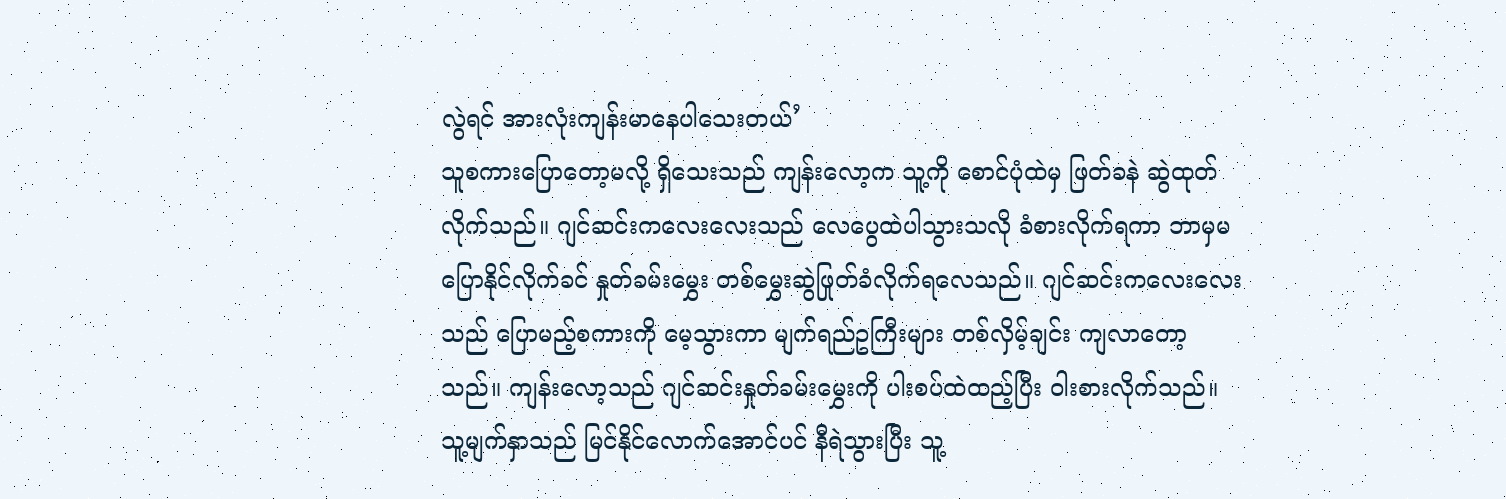လွဲရင် အားလုံးကျန်းမာနေပါသေးတယ်’
သူစကားပြောတော့မလို့ ရှိသေးသည် ကျန်းလော့က သူ့ကို စောင်ပုံထဲမှ ဖြတ်ခနဲ ဆွဲထုတ်လိုက်သည်။ ဂျင်ဆင်းကလေးလေးသည် လေပွေထဲပါသွားသလို ခံစားလိုက်ရကာ ဘာမှမပြောနိုင်လိုက်ခင် နှုတ်ခမ်းမွှေး တစ်မွှေးဆွဲဖြုတ်ခံလိုက်ရလေသည်။ ဂျင်ဆင်းကလေးလေးသည် ပြောမည့်စကားကို မေ့သွားကာ မျက်ရည်ဥကြီးများ တစ်လှိမ့်ချင်း ကျလာတော့သည်။ ကျန်းလော့သည် ဂျင်ဆင်းနှုတ်ခမ်းမွှေးကို ပါးစပ်ထဲထည့်ပြီး ဝါးစားလိုက်သည်။
သူ့မျက်နှာသည် မြင်နိုင်လောက်အောင်ပင် နီရဲသွားပြီး သူ့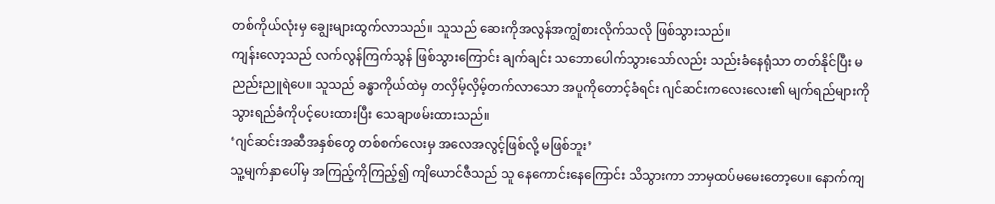တစ်ကိုယ်လုံးမှ ချွေးများထွက်လာသည်။ သူသည် ဆေးကိုအလွန်အကျွံစားလိုက်သလို ဖြစ်သွားသည်။
ကျန်းလော့သည် လက်လွန်ကြက်သွန် ဖြစ်သွားကြောင်း ချက်ချင်း သဘောပေါက်သွားသော်လည်း သည်းခံနေရုံသာ တတ်နိုင်ပြီး မညည်းညူရဲပေ။ သူသည် ခန္ဓာကိုယ်ထဲမှ တလှိမ့်လှိမ့်တက်လာသော အပူကိုတောင့်ခံရင်း ဂျင်ဆင်းကလေးလေး၏ မျက်ရည်များကို သွားရည်ခံကိုပင့်ပေးထားပြီး သေချာဖမ်းထားသည်။
‘ဂျင်ဆင်းအဆီအနှစ်တွေ တစ်စက်လေးမှ အလေအလွင့်ဖြစ်လို့ မဖြစ်ဘူး’
သူ့မျက်နှာပေါ်မှ အကြည့်ကိုကြည့်၍ ကျိယောင်ဇီသည် သူ နေကောင်းနေကြောင်း သိသွားကာ ဘာမှထပ်မမေးတော့ပေ။ နောက်ကျ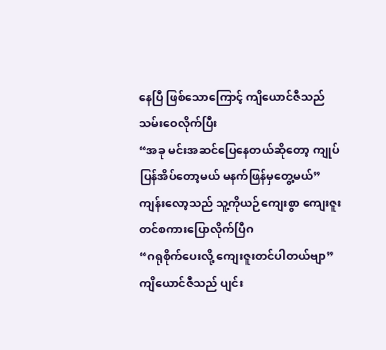နေပြီ ဖြစ်သောကြောင့် ကျိယောင်ဇီသည် သမ်းဝေလိုက်ပြီး
“အခု မင်းအဆင်ပြေနေတယ်ဆိုတော့ ကျုပ်ပြန်အိပ်တော့မယ် မနက်ဖြန်မှတွေ့မယ်”
ကျန်းလော့သည် သူ့ကိုယဉ်ကျေးစွာ ကျေးဇူးတင်စကားပြောလိုက်ပြီဂ
“ဂရုစိုက်ပေးလို့ ကျေးဇူးတင်ပါတယ်ဗျာ”
ကျိယောင်ဇီသည် ပျင်း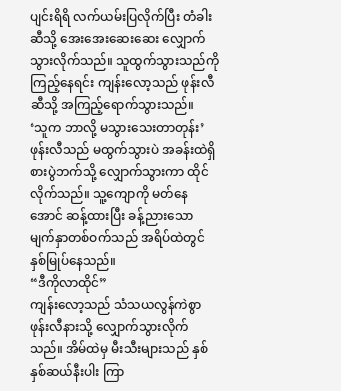ပျင်းရိရိ လက်ယမ်းပြလိုက်ပြီး တံခါးဆီသို့ အေးအေးဆေးဆေး လျှောက်သွားလိုက်သည်။ သူထွက်သွားသည်ကို ကြည့်နေရင်း ကျန်းလော့သည် ဖုန်းလီဆီသို့ အကြည့်ရောက်သွားသည်။
‘သူက ဘာလို့ မသွားသေးတာတုန်း’
ဖုန်းလီသည် မထွက်သွားပဲ အခန်းထဲရှိ စားပွဲဘက်သို့ လျှောက်သွားကာ ထိုင်လိုက်သည်။ သူ့ကျောကို မတ်နေအောင် ဆန့်ထားပြီး ခန့်ညားသော မျက်နှာတစ်ဝက်သည် အရိပ်ထဲတွင် နှစ်မြုပ်နေသည်။
“ဒီကိုလာထိုင်”
ကျန်းလော့သည် သံသယလွန်ကဲစွာ ဖုန်းလီနားသို့ လျှောက်သွားလိုက်သည်။ အိမ်ထဲမှ မီးသီးများသည် နှစ်နှစ်ဆယ်နီးပါး ကြာ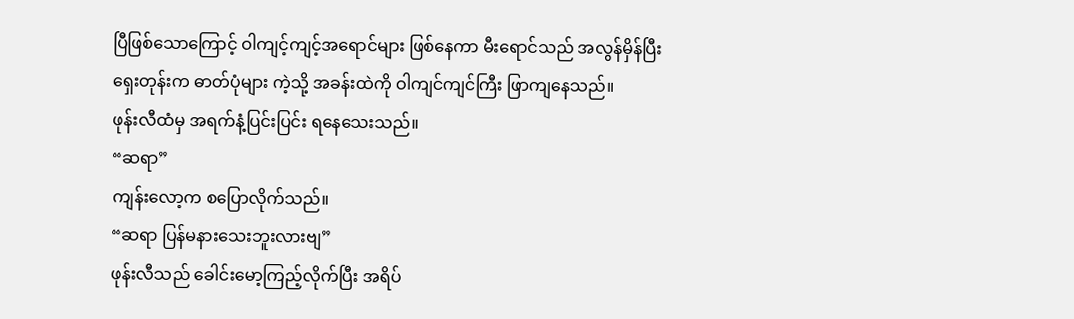ပြီဖြစ်သောကြောင့် ဝါကျင့်ကျင့်အရောင်များ ဖြစ်နေကာ မီးရောင်သည် အလွန်မှိန်ပြီး ရှေးတုန်းက ဓာတ်ပုံများ ကဲ့သို့ အခန်းထဲကို ဝါကျင်ကျင်ကြီး ဖြာကျနေသည်။
ဖုန်းလီထံမှ အရက်နံ့ပြင်းပြင်း ရနေသေးသည်။
“ဆရာ”
ကျန်းလော့က စပြောလိုက်သည်။
“ဆရာ ပြန်မနားသေးဘူးလားဗျ”
ဖုန်းလီသည် ခေါင်းမော့ကြည့်လိုက်ပြီး အရိပ်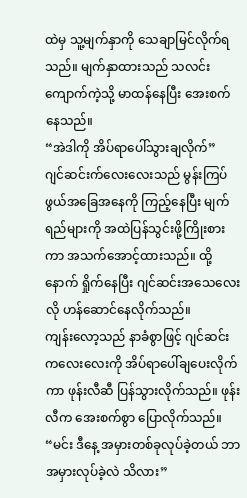ထဲမှ သူ့မျက်နှာကို သေချာမြင်လိုက်ရသည်။ မျက်နှာထားသည် သလင်းကျောက်ကဲ့သို့ မာထန်နေပြီး အေးစက်နေသည်။
“အဲဒါကို အိပ်ရာပေါ်သွားချလိုက်”
ဂျင်ဆင်းက်လေးလေးသည် မွန်းကြပ်ဖွယ်အခြေအနေကို ကြည့်နေပြီး မျက်ရည်များကို အထဲပြန်သွင်းဖို့ကြိုးစားကာ အသက်အောင့်ထားသည်။ ထို့နောက် ရှိုက်နေပြီး ဂျင်ဆင်းအသေလေးလို ဟန်ဆောင်နေလိုက်သည်။
ကျန်းလော့သည် နာခံစွာဖြင့် ဂျင်ဆင်းကလေးလေးကို အိပ်ရာပေါ်ချပေးလိုက်ကာ ဖုန်းလီဆီ ပြန်သွားလိုက်သည်။ ဖုန်းလီက အေးစက်စွာ ပြောလိုက်သည်။
“မင်း ဒီနေ့ အမှားတစ်ခုလုပ်ခဲ့တယ် ဘာအမှားလုပ်ခဲ့လဲ သိလား”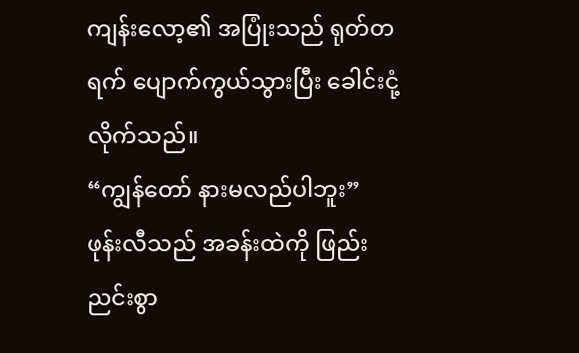ကျန်းလော့၏ အပြုံးသည် ရုတ်တရက် ပျောက်ကွယ်သွားပြီး ခေါင်းငုံ့လိုက်သည်။
“ကျွန်တော် နားမလည်ပါဘူး”
ဖုန်းလီသည် အခန်းထဲကို ဖြည်းညင်းစွာ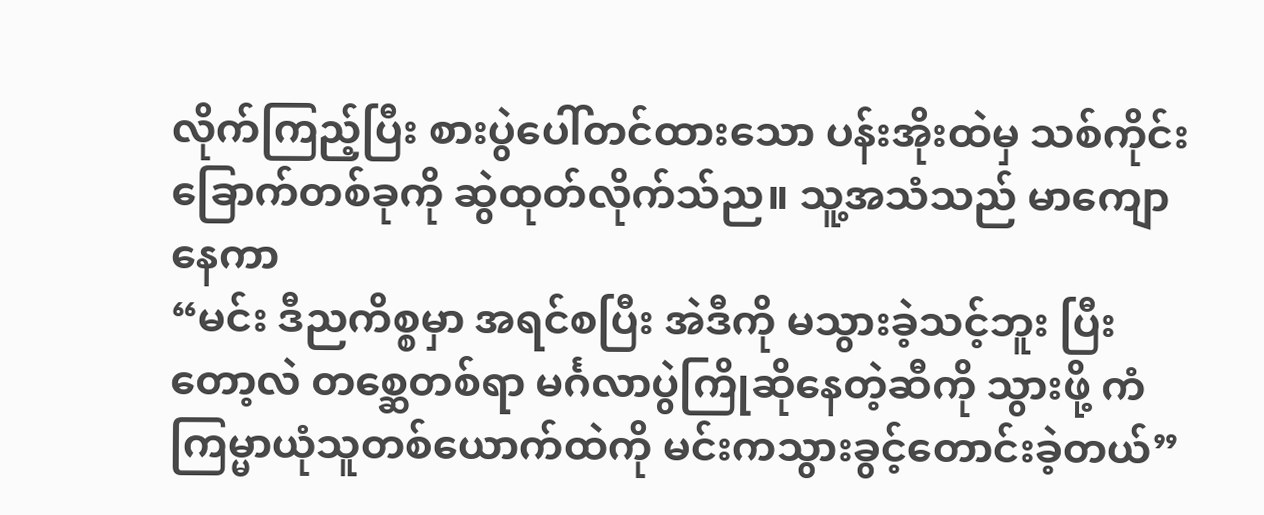လိုက်ကြည့်ပြီး စားပွဲပေါ်တင်ထားသော ပန်းအိုးထဲမှ သစ်ကိုင်းခြောက်တစ်ခုကို ဆွဲထုတ်လိုက်သ်ည။ သူ့အသံသည် မာကျောနေကာ
“မင်း ဒီညကိစ္စမှာ အရင်စပြီး အဲဒီကို မသွားခဲ့သင့်ဘူး ပြီးတော့လဲ တစ္ဆေတစ်ရာ မင်္ဂလာပွဲကြိုဆိုနေတဲ့ဆီကို သွားဖို့ ကံကြမ္မာယုံသူတစ်ယောက်ထဲကို မင်းကသွားခွင့်တောင်းခဲ့တယ်”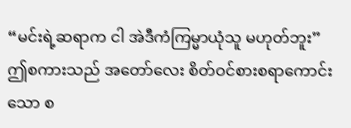“မင်းရဲ့ဆရာက ငါ အဲဒီကံကြမ္မာယုံသူ မဟုတ်ဘူး”
ဤစကားသည် အတော်လေး စိတ်ဝင်စားစရာကောင်းသော စ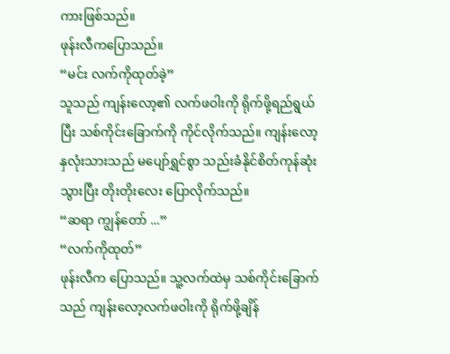ကားဖြစ်သည်။
ဖုန်းလီကပြောသည်။
“မင်း လက်ကိုထုတ်ခဲ့”
သူသည် ကျန်းလော့၏ လက်ဖဝါးကို ရိုက်ဖို့ရည်ရွယ်ပြီး သစ်ကိုင်းခြောက်ကို ကိုင်လိုက်သည်။ ကျန်းလော့ နှလုံးသားသည် မပျော်ရွှင်စွာ သည်းခံနိုင်စိတ်ကုန်ဆုံးသွားပြီး တိုးတိုးလေး ပြောလိုက်သည်။
“ဆရာ ကျွန်တော် ...”
“လက်ကိုထုတ်”
ဖုန်းလီက ပြောသည်။ သူ့လက်ထဲမှ သစ်ကိုင်းခြောက်သည် ကျန်းလော့လက်ဖဝါးကို ရိုက်ဖို့ချိန်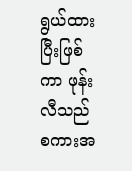ရွယ်ထားပြီးဖြစ်ကာ ဖုန်းလီသည် စကားအ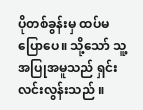ပိုတစ်ခွန်းမှ ထပ်မပြောပေ။ သို့သော် သူ့အပြုအမူသည် ရှင်းလင်းလွန်းသည် ။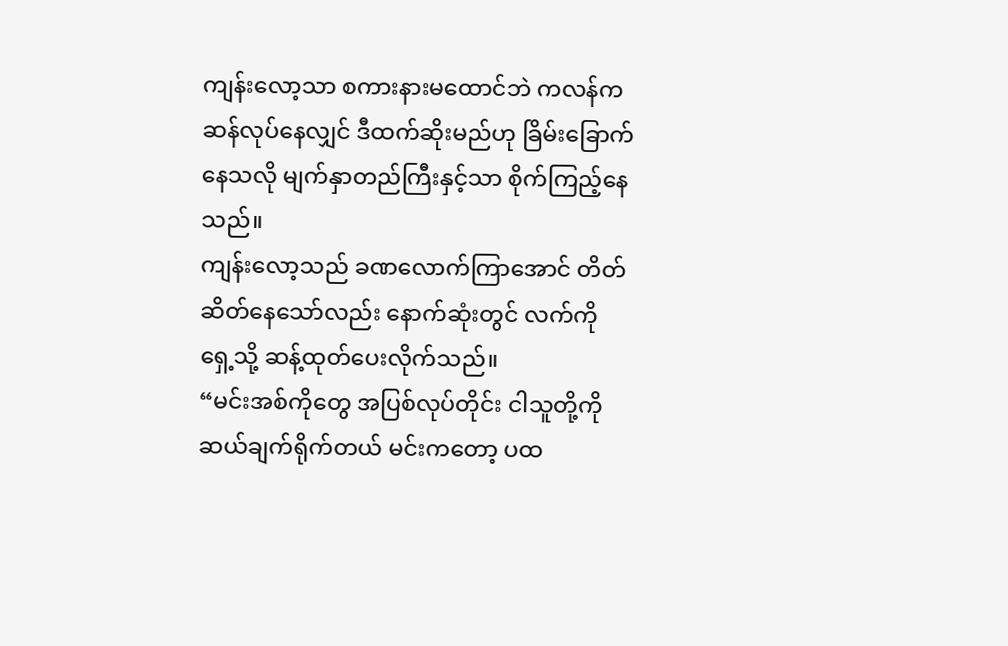ကျန်းလော့သာ စကားနားမထောင်ဘဲ ကလန်ကဆန်လုပ်နေလျှင် ဒီထက်ဆိုးမည်ဟု ခြိမ်းခြောက်နေသလို မျက်နှာတည်ကြီးနှင့်သာ စိုက်ကြည့်နေသည်။
ကျန်းလော့သည် ခဏလောက်ကြာအောင် တိတ်ဆိတ်နေသော်လည်း နောက်ဆုံးတွင် လက်ကို ရှေ့သို့ ဆန့်ထုတ်ပေးလိုက်သည်။
“မင်းအစ်ကိုတွေ အပြစ်လုပ်တိုင်း ငါသူတို့ကို ဆယ်ချက်ရိုက်တယ် မင်းကတော့ ပထ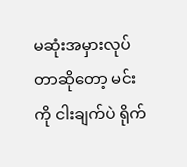မဆုံးအမှားလုပ်တာဆိုတော့ မင်းကို ငါးချက်ပဲ ရိုက်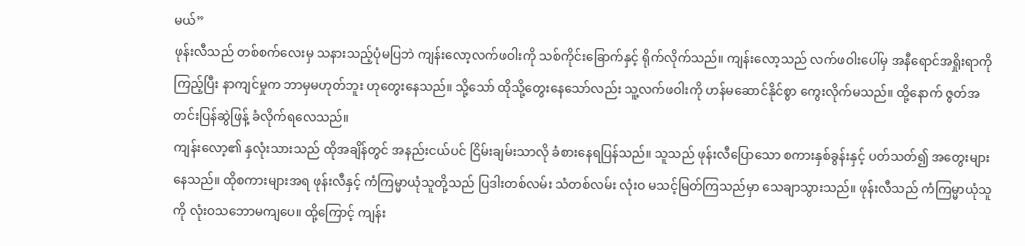မယ်”
ဖုန်းလီသည် တစ်စက်လေးမှ သနားသည့်ပုံမပြဘဲ ကျန်းလော့လက်ဖဝါးကို သစ်ကိုင်းခြောက်နှင့် ရိုက်လိုက်သည်။ ကျန်းလော့သည် လက်ဖဝါးပေါ်မှ အနီရောင်အရှိုးရာကို ကြည့်ပြီး နာကျင်မှုက ဘာမှမဟုတ်ဘူး ဟုတွေးနေသည်။ သို့သော် ထိုသို့တွေးနေသော်လည်း သူ့လက်ဖဝါးကို ဟန်မဆောင်နိုင်စွာ ကွေးလိုက်မသည်။ ထို့နောက် ဇွတ်အတင်းပြန်ဆွဲဖြန့် ခံလိုက်ရလေသည်။
ကျန်းလော့၏ နှလုံးသားသည် ထိုအချိန်တွင် အနည်းငယ်ပင် ငြိမ်းချမ်းသာလို ခံစားနေရပြန်သည်။ သူသည် ဖုန်းလီပြောသော စကားနှစ်ခွန်းနှင့် ပတ်သတ်၍ အတွေးများနေသည်။ ထိုစကားများအရ ဖုန်းလီနှင့် ကံကြမ္မာယုံသူတို့သည် ပြဒါးတစ်လမ်း သံတစ်လမ်း လုံးဝ မသင့်မြတ်ကြသည်မှာ သေချာသွားသည်။ ဖုန်းလီသည် ကံကြမ္မာယုံသူကို လုံးဝသဘောမကျပေ။ ထို့ကြောင့် ကျန်း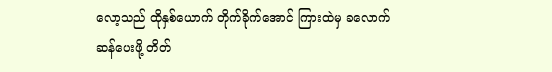လော့သည် ထိုနှစ်ယောက် တိုက်ခိုက်အောင် ကြားထဲမှ ခလောက်ဆန်ပေးဖို့ တိတ်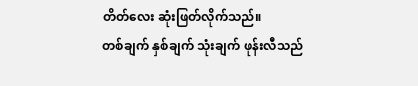တိတ်လေး ဆုံးဖြတ်လိုက်သည်။
တစ်ချက် နှစ်ချက် သုံးချက် ဖုန်းလီသည်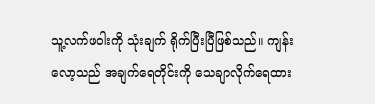သူ့လက်ဖဝါးကို သုံးချက် ရိုက်ပြီးပြီဖြစ်သည်။ ကျန်းလော့သည် အချက်ရေတိုင်းကို သေချာလိုက်ရေထား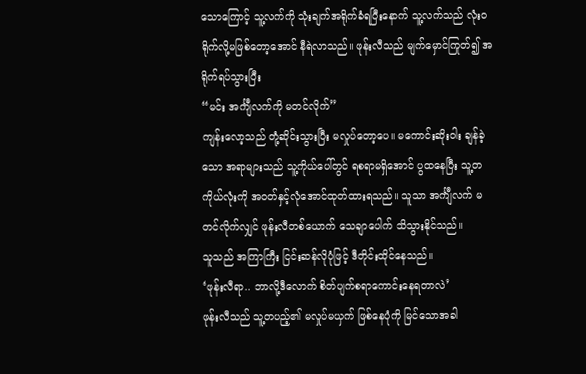သောကြောင့် သူ့လက်ကို သုံးချက်အရိုက်ခံရပြီးနောက် သူ့လက်သည် လုံးဝ ရိုက်လို့မဖြစ်တော့အောင် နီရဲလာသည်။ ဖုန်းလီသည် မျက်မှောင်ကြုတ်၍ အရိုက်ရပ်သွားပြီး
“မင်း အင်္ကျီလက်ကို မတင်လိုက်”
ကျန်းလော့သည် တုံ့ဆိုင်းသွားပြီး မလှုပ်တော့ပေ။ မကောင်းဆိုးဝါး ချန်ခဲ့သော အရာများသည် သူ့ကိုယ်ပေါ်တွင် ရစရာမရှိအောင် ပွထနေပြီး သူ့တကိုယ်လုံးကို အဝတ်နှင့်လုံအောင်ထုတ်ထားရသည်။ သူသာ အင်္ကျီလက် မတင်လိုက်လျှင် ဖုန်းလီတစ်ယောက် သေချာပေါက် သိသွားနိုင်သည်။
သူသည် အကြာကြီး ငြင်းဆန်လိုပုံဖြင့် ဒီတိုင်းထိုင်နေသည်။
‘ဖုန်းလီရာ.. ဘာလို့ဒီလောက် စိတ်ပျက်စရာကောင်းနေရတာလဲ’
ဖုန်းလီသည် သူ့တပည့်၏ မလှုပ်မယှက် ဖြစ်နေပုံကို မြင်သောအခါ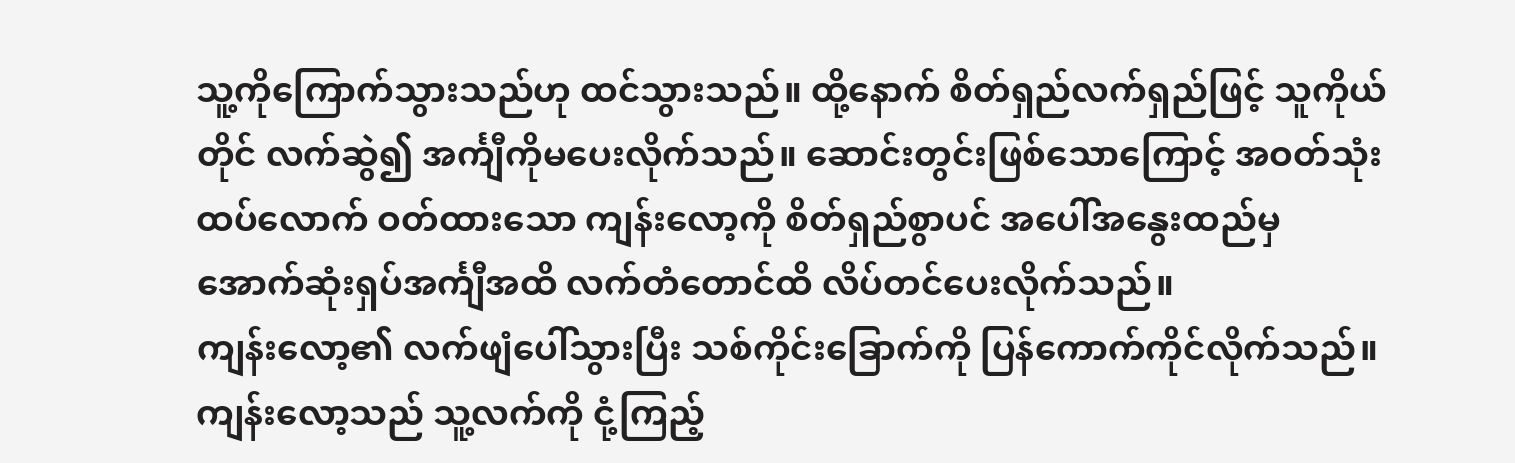သူ့ကိုကြောက်သွားသည်ဟု ထင်သွားသည်။ ထို့နောက် စိတ်ရှည်လက်ရှည်ဖြင့် သူကိုယ်တိုင် လက်ဆွဲ၍ အင်္ကျီကိုမပေးလိုက်သည်။ ဆောင်းတွင်းဖြစ်သောကြောင့် အဝတ်သုံးထပ်လောက် ဝတ်ထားသော ကျန်းလော့ကို စိတ်ရှည်စွာပင် အပေါ်အနွေးထည်မှ အောက်ဆုံးရှပ်အင်္ကျီအထိ လက်တံတောင်ထိ လိပ်တင်ပေးလိုက်သည်။
ကျန်းလော့၏ လက်ဖျံပေါ်သွားပြီး သစ်ကိုင်းခြောက်ကို ပြန်ကောက်ကိုင်လိုက်သည်။
ကျန်းလော့သည် သူ့လက်ကို ငုံ့ကြည့်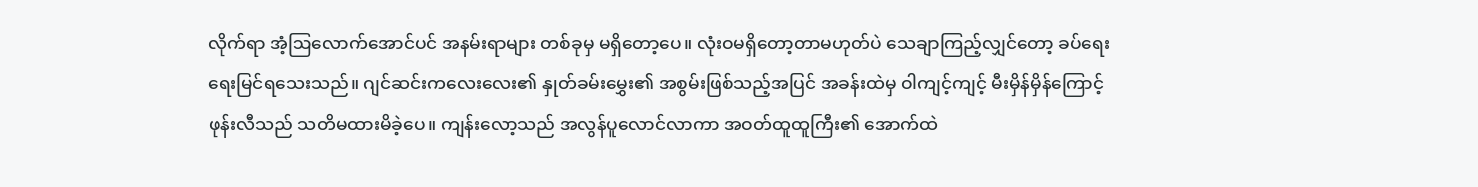လိုက်ရာ အံ့ဩလောက်အောင်ပင် အနမ်းရာများ တစ်ခုမှ မရှိတော့ပေ။ လုံးဝမရှိတော့တာမဟုတ်ပဲ သေချာကြည့်လျှင်တော့ ခပ်ရေးရေးမြင်ရသေးသည်။ ဂျင်ဆင်းကလေးလေး၏ နှုတ်ခမ်းမွှေး၏ အစွမ်းဖြစ်သည့်အပြင် အခန်းထဲမှ ဝါကျင့်ကျင့် မီးမှိန်မှိန်ကြောင့် ဖုန်းလီသည် သတိမထားမိခဲ့ပေ။ ကျန်းလော့သည် အလွန်ပူလောင်လာကာ အဝတ်ထူထူကြီး၏ အောက်ထဲ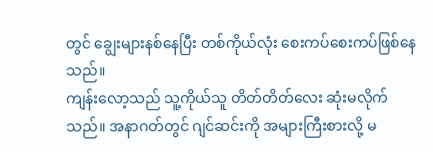တွင် ချွေးများနစ်နေပြီး တစ်ကိုယ်လုံး စေးကပ်စေးကပ်ဖြစ်နေသည်။
ကျန်းလော့သည် သူ့ကိုယ်သူ တိတ်တိတ်လေး ဆုံးမလိုက်သည်။ အနာဂတ်တွင် ဂျင်ဆင်းကို အများကြီးစားလို့ မ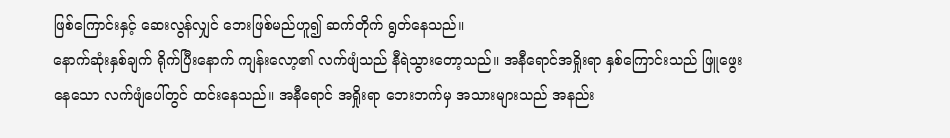ဖြစ်ကြောင်းနှင့် ဆေးလွန်လျှင် ဘေးဖြစ်မည်ဟူ၍ ဆက်တိုက် ရွတ်နေသည်။
နောက်ဆုံးနှစ်ချက် ရိုက်ပြီးနောက် ကျန်းလော့၏ လက်ဖျံသည် နီရဲသွားတော့သည်။ အနီရောင်အရှိုးရာ နှစ်ကြောင်းသည် ဖြူဖွေးနေသော လက်ဖျံပေါ်တွင် ထင်းနေသည်။ အနီရောင် အရှိုးရာ ဘေးဘက်မှ အသားများသည် အနည်း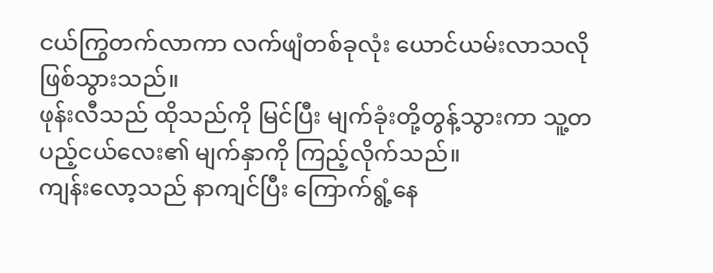ငယ်ကြွတက်လာကာ လက်ဖျံတစ်ခုလုံး ယောင်ယမ်းလာသလို ဖြစ်သွားသည်။
ဖုန်းလီသည် ထိုသည်ကို မြင်ပြီး မျက်ခုံးတို့တွန့်သွားကာ သူ့တပည့်ငယ်လေး၏ မျက်နှာကို ကြည့်လိုက်သည်။
ကျန်းလော့သည် နာကျင်ပြီး ကြောက်ရွံ့နေ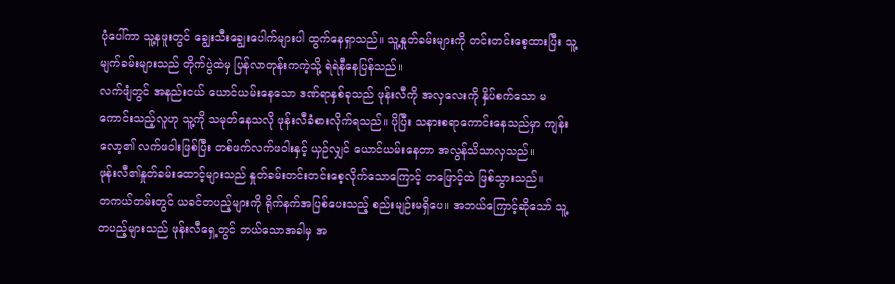ပုံပေါ်ကာ သူ့နဖူးတွင် ချွေးသီးချွေးပေါက်များပါ ထွက်နေရှာသည်။ သူ့နှုတ်ခမ်းများကို တင်းတင်းစေ့ထားပြီး သူ့မျက်ခမ်းများသည် တိုက်ပွဲထဲမှ ပြန်လာတုန်းကကဲ့သို့ ရဲရဲနီနေပြန်သည်။
လက်ဖျံတွင် အနည်းငယ် ယောင်ယမ်းနေသော ဒဏ်ရာနှစ်ခုသည် ဖုန်းလီကို အလှလေးကို နှိပ်စက်သော မကောင်းသည့်လူဟု သူ့ကို သမုတ်နေသလို ဖုန်းလီခံစားလိုက်ရသည်။ ပိုပြီး သနားစရာကောင်းနေသည်မှာ ကျန်းလော့၏ လက်ဖဝါးဖြစ်ပြီး တစ်ဖက်လက်ဖဝါးနှင့် ယှဉ်လျှင် ယောင်ယမ်းနေတာ အလွန်သိသာလှသည်။
ဖုန်းလီ၏နှုတ်ခမ်းထောင့်များသည် နှုတ်ခမ်းတင်းတင်းစေ့လိုက်သောကြောင့် တဖြောင့်ထဲ ဖြစ်သွားသည်။
တကယ်တမ်းတွင် ယခင်တပည့်များကို ရိုက်နက်အပြစ်ပေးသည့် စည်းမျဉ်းမရှိပေ။ အဘယ်ကြောင့်ဆိုသော် သူ့တပည့်များသည် ဖုန်းလီရှေ့တွင် ဘယ်သောအခါမှ အ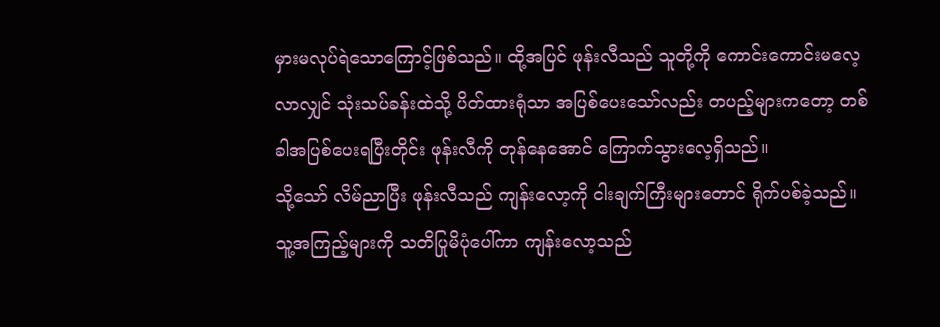မှားမလုပ်ရဲသောကြောင့်ဖြစ်သည်။ ထို့အပြင် ဖုန်းလီသည် သူတို့ကို ကောင်းကောင်းမလေ့လာလျှင် သုံးသပ်ခန်းထဲသို့ ပိတ်ထားရုံသာ အပြစ်ပေးသော်လည်း တပည့်များကတော့ တစ်ခါအပြစ်ပေးရပြီးတိုင်း ဖုန်းလီကို တုန်နေအောင် ကြောက်သွားလေ့ရှိသည်။
သို့သော် လိမ်ညာပြီး ဖုန်းလီသည် ကျန်းလော့ကို ငါးချက်ကြီးများတောင် ရိုက်ပစ်ခဲ့သည်။ သူ့အကြည့်များကို သတိပြုမိပုံပေါ်ကာ ကျန်းလော့သည်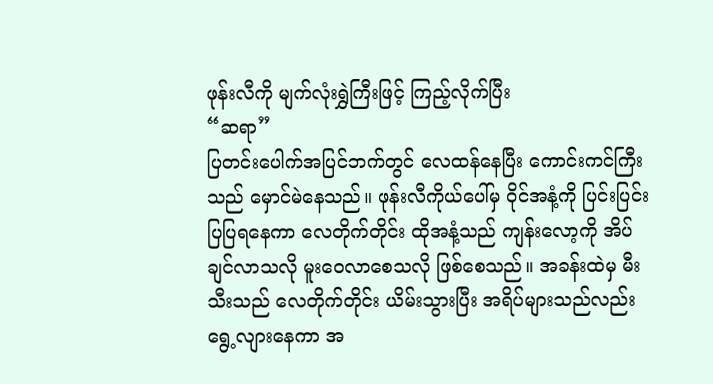ဖုန်းလီကို မျက်လုံးရွှဲကြီးဖြင့် ကြည့်လိုက်ပြီး
“ဆရာ”
ပြတင်းပေါက်အပြင်ဘက်တွင် လေထန်နေပြီး ကောင်းကင်ကြီးသည် မှောင်မဲနေသည်။ ဖုန်းလီကိုယ်ပေါ်မှ ဝိုင်အနံ့ကို ပြင်းပြင်းပြပြရနေကာ လေတိုက်တိုင်း ထိုအနံ့သည် ကျန်းလော့ကို အိပ်ချင်လာသလို မူးဝေလာစေသလို ဖြစ်စေသည်။ အခန်းထဲမှ မီးသီးသည် လေတိုက်တိုင်း ယိမ်းသွားပြီး အရိပ်များသည်လည်း ရွေ့လျားနေကာ အ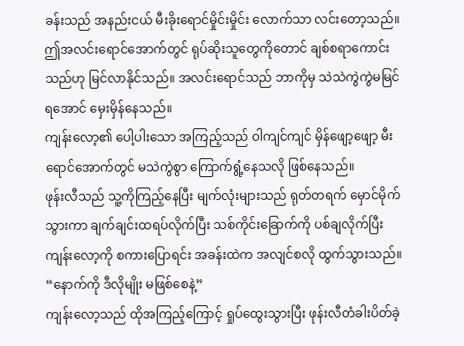ခန်းသည် အနည်းငယ် မီးခိုးရောင်မှိုင်းမှိုင်း လောက်သာ လင်းတော့သည်။
ဤအလင်းရောင်အောက်တွင် ရုပ်ဆိုးသူတွေကိုတောင် ချစ်စရာကောင်းသည်ဟု မြင်လာနိုင်သည်။ အလင်းရောင်သည် ဘာကိုမှ သဲသဲကွဲကွဲမမြင်ရအောင် မှေးမှိန်နေသည်။
ကျန်းလော့၏ ပေါ့ပါးသော အကြည့်သည် ဝါကျင်ကျင် မှိန်ဖျော့ဖျော့ မီးရောင်အောက်တွင် မသဲကွဲစွာ ကြောက်ရွံ့နေသလို ဖြစ်နေသည်။
ဖုန်းလီသည် သူ့ကိုကြည့်နေပြီး မျက်လုံးများသည် ရုတ်တရက် မှောင်မိုက်သွားကာ ချက်ချင်းထရပ်လိုက်ပြီး သစ်ကိုင်းခြောက်ကို ပစ်ချလိုက်ပြီး ကျန်းလော့ကို စကားပြောရင်း အခန်းထဲက အလျင်စလို ထွက်သွားသည်။
“နောက်ကို ဒီလိုမျိုး မဖြစ်စေနဲ့”
ကျန်းလော့သည် ထိုအကြည့်ကြောင့် ရှုပ်ထွေးသွားပြီး ဖုန်းလီတံခါးပိတ်ခဲ့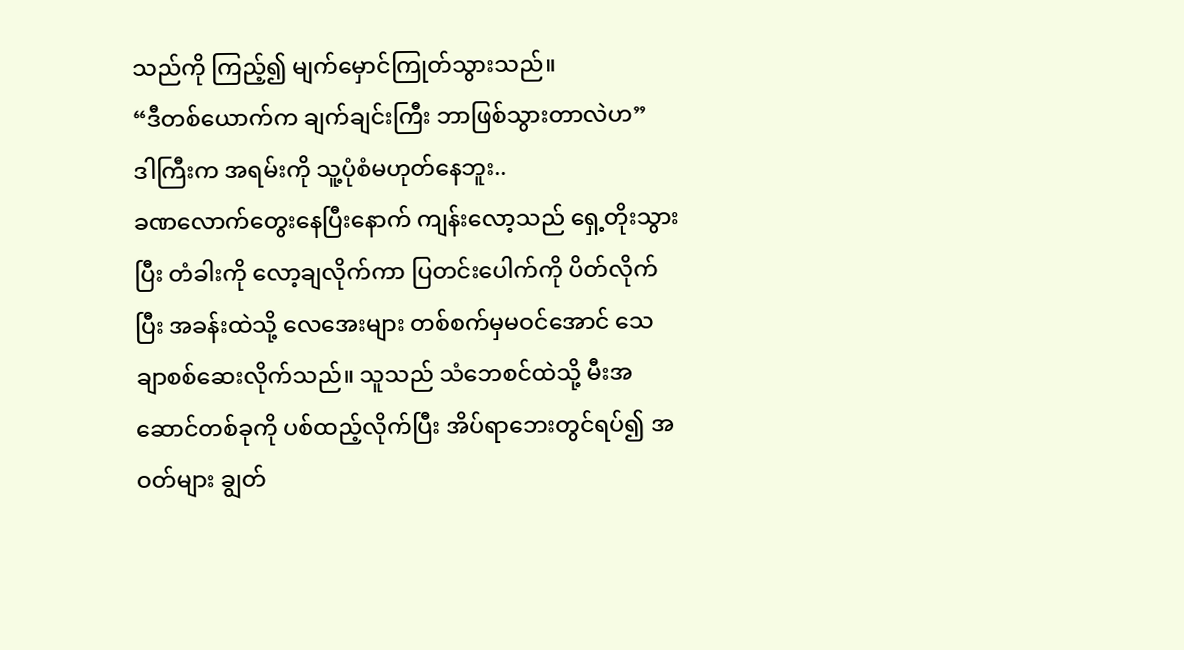သည်ကို ကြည့်၍ မျက်မှောင်ကြုတ်သွားသည်။
“ဒီတစ်ယောက်က ချက်ချင်းကြီး ဘာဖြစ်သွားတာလဲဟ”
ဒါကြီးက အရမ်းကို သူ့ပုံစံမဟုတ်နေဘူး..
ခဏလောက်တွေးနေပြီးနောက် ကျန်းလော့သည် ရှေ့တိုးသွားပြီး တံခါးကို လော့ချလိုက်ကာ ပြတင်းပေါက်ကို ပိတ်လိုက်ပြီး အခန်းထဲသို့ လေအေးများ တစ်စက်မှမဝင်အောင် သေချာစစ်ဆေးလိုက်သည်။ သူသည် သံဘေစင်ထဲသို့ မီးအဆောင်တစ်ခုကို ပစ်ထည့်လိုက်ပြီး အိပ်ရာဘေးတွင်ရပ်၍ အဝတ်များ ချွတ်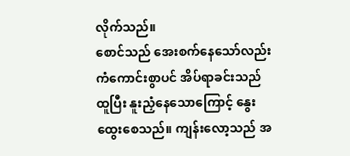လိုက်သည်။
စောင်သည် အေးစက်နေသော်လည်း ကံကောင်းစွာပင် အိပ်ရာခင်းသည် ထူပြီး နူးညှံနေသောကြောင့် နွေးထွေးစေသည်။ ကျန်းလော့သည် အ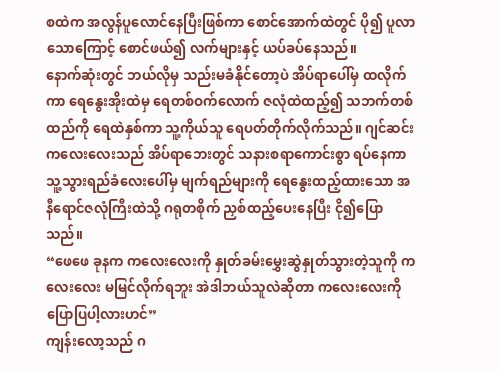စထဲက အလွန်ပူလောင်နေပြီးဖြစ်ကာ စောင်အောက်ထဲတွင် ပို၍ ပူလာသောကြောင့် စောင်ဖယ်၍ လက်များနှင့် ယပ်ခပ်နေသည်။
နောက်ဆုံးတွင် ဘယ်လိုမှ သည်းမခံနိုင်တော့ပဲ အိပ်ရာပေါ်မှ ထလိုက်ကာ ရေနွေးအိုးထဲမှ ရေတစ်ဝက်လောက် ဇလုံထဲထည့်၍ သဘက်တစ်ထည်ကို ရေထဲနှစ်ကာ သူ့ကိုယ်သူ ရေပတ်တိုက်လိုက်သည်။ ဂျင်ဆင်းကလေးလေးသည် အိပ်ရာဘေးတွင် သနားစရာကောင်းစွာ ရပ်နေကာ သူ့သွားရည်ခံလေးပေါ်မှ မျက်ရည်များကို ရေနွေးထည့်ထားသော အနီရောင်ဇလုံကြီးထဲသို့ ဂရုတစိုက် ညှစ်ထည့်ပေးနေပြီး ငို၍ပြောသည်။
“ဖေဖေ ခုနက ကလေးလေးကို နှုတ်ခမ်းမွှေးဆွဲနှုတ်သွားတဲ့သူကို ကလေးလေး မမြင်လိုက်ရဘူး အဲဒါဘယ်သူလဲဆိုတာ ကလေးလေးကို ပြောပြပါ့လားဟင်”
ကျန်းလော့သည် ဂ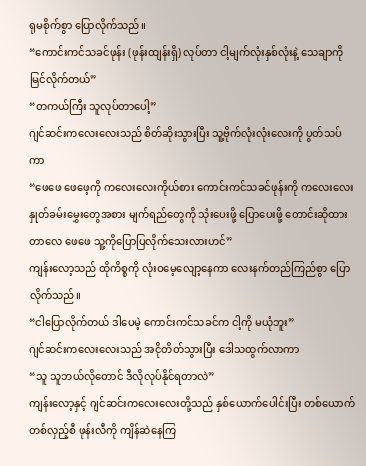ရုမစိုက်စွာ ပြောလိုက်သည်။
“ကောင်းကင်သခင်ဖုန်း (ဖုန်းထျန်းရှိ) လုပ်တာ ငါ့မျက်လုံးနှစ်လုံးနဲ့ သေချာကို မြင်လိုက်တယ်”
“တကယ်ကြီး သူလုပ်တာပေါ့”
ဂျင်ဆင်းကလေးလေးသည် စိတ်ဆိုးသွားပြီး သူ့ဗိုက်လုံးလုံးလေးကို ပွတ်သပ်ကာ
“ဖေဖေ ဖေဖေ့ကို ကလေးလေးကိုယ်စား ကောင်းကင်သခင်ဖုန်းကို ကလေးလေး နှုတ်ခမ်းမွှေးတွေအစား မျက်ရည်တွေကို သုံးပေးဖို့ ပြောပေးဖို့ တောင်းဆိုထားတာလေ ဖေဖေ သူ့ကိုပြောပြလိုက်သေးလားဟင်”
ကျန်းလော့သည် ထိုကိစ္စကို လုံးဝမေ့လျော့နေကာ လေးနက်တည်ကြည်စွာ ပြောလိုက်သည်။
“ငါပြောလိုက်တယ် ဒါပေမဲ့ ကောင်းကင်သခင်က ငါ့ကို မယုံဘူး”
ဂျင်ဆင်းကလေးလေးသည် အငိုတိတ်သွားပြီး ဒေါသထွက်လာကာ
“သူ သူဘယ်လိုတောင် ဒီလိုလုပ်နိုင်ရတာလဲ”
ကျန်းလော့နှင့် ဂျင်ဆင်းကလေးလေးတို့သည် နှစ်ယောက်ပေါင်းပြီး တစ်ယောက်တစ်လှည့်စီ ဖုန်းလီကို ကျိန်ဆဲနေကြ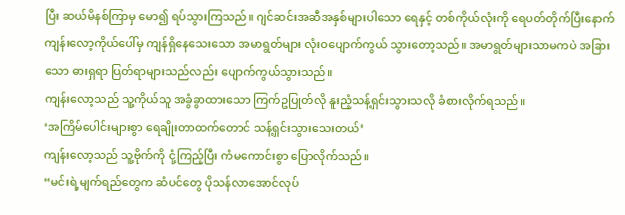ပြီး ဆယ်မိနစ်ကြာမှ မော၍ ရပ်သွားကြသည်။ ဂျင်ဆင်းအဆီအနှစ်များပါသော ရေနှင့် တစ်ကိုယ်လုံးကို ရေပတ်တိုက်ပြီးနောက် ကျန်းလော့ကိုယ်ပေါ်မှ ကျန်ရှိနေသေးသော အမာရွတ်များ လုံးဝပျောက်ကွယ် သွားတော့သည်။ အမာရွတ်များသာမကပဲ အခြားသော ဓားရှရာ ပြတ်ရာများသည်လည်း ပျောက်ကွယ်သွားသည်။
ကျန်းလော့သည် သူ့ကိုယ်သူ အခွံခွာထားသော ကြက်ဥပြုတ်လို နူးညံ့သန့်ရှင်းသွားသလို ခံစားလိုက်ရသည်။
‘အကြိမ်ပေါင်းများစွာ ရေချိုးတာထက်တောင် သန့်ရှင်းသွားသေးတယ်’
ကျန်းလော့သည် သူ့ဗိုက်ကို ငုံ့ကြည့်ပြီး ကံမကောင်းစွာ ပြောလိုက်သည်။
“မင်းရဲ့မျက်ရည်တွေက ဆံပင်တွေ ပိုသန်လာအောင်လုပ်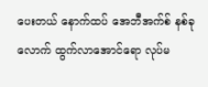ပေးတယ် နောက်ထပ် အေဘီအက်စ် နစ်ခုလောက် ထွက်လာအောင်ရော လုပ်မ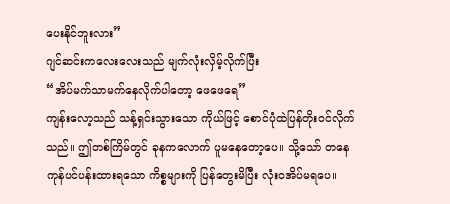ပေးနိုင်ဘူးလား”
ဂျင်ဆင်းကလေးလေးသည် မျက်လုံးလှိမ့်လိုက်ပြီး
“အိပ်မက်သာမက်နေလိုက်ပါတော့ ဖေဖေရေ”
ကျန်းလော့သည် သန့်ရှင်းသွားသော ကိုယ်ဖြင့် စောင်ပုံထဲပြန်တိုးဝင်လိုက်သည်။ ဤတစ်ကြိမ်တွင် ခုနကလောက် ပူမနေတော့ပေ။ သို့သော် တနေကုန်ပင်ပန်းထားရသော ကိစ္စများကို ပြန်တွေးမိပြီး လုံးဝအိပ်မရပေ။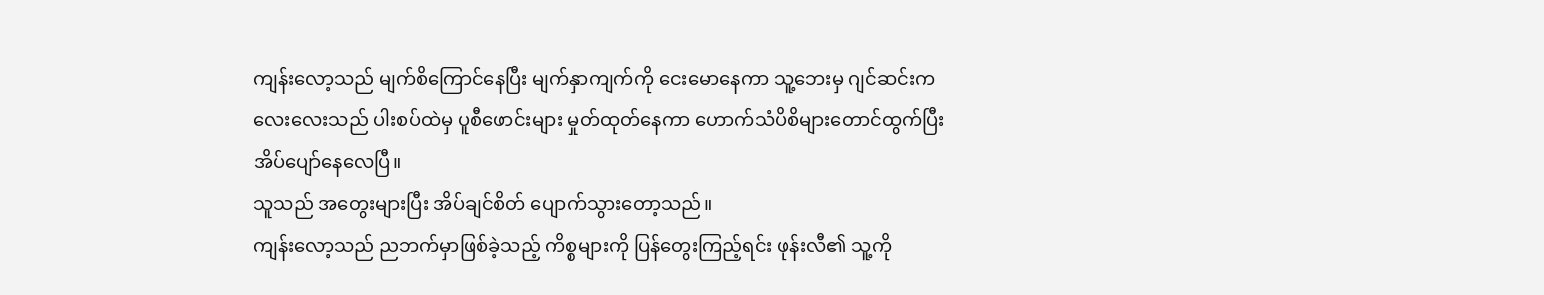ကျန်းလော့သည် မျက်စိကြောင်နေပြီး မျက်နှာကျက်ကို ငေးမောနေကာ သူ့ဘေးမှ ဂျင်ဆင်းကလေးလေးသည် ပါးစပ်ထဲမှ ပူစီဖောင်းများ မှုတ်ထုတ်နေကာ ဟောက်သံပိစိများတောင်ထွက်ပြီး အိပ်ပျော်နေလေပြီ။
သူသည် အတွေးများပြီး အိပ်ချင်စိတ် ပျောက်သွားတော့သည်။
ကျန်းလော့သည် ညဘက်မှာဖြစ်ခဲ့သည့် ကိစ္စများကို ပြန်တွေးကြည့်ရင်း ဖုန်းလီ၏ သူ့ကို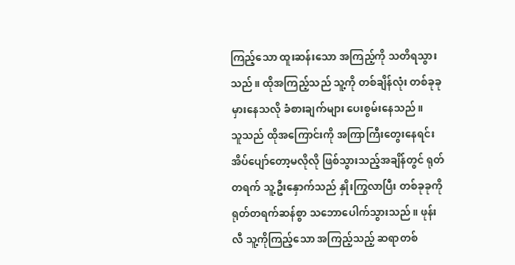ကြည့်သော ထူးဆန်းသော အကြည့်ကို သတိရသွားသည်။ ထိုအကြည့်သည် သူ့ကို တစ်ချိန်လုံး တစ်ခုခုမှားနေသလို ခံစားချက်များ ပေးစွမ်းနေသည်။
သူသည် ထိုအကြောင်းကို အကြာကြီးတွေးနေရင်း အိပ်ပျော်တော့မလိုလို ဖြစ်သွားသည့်အချိန်တွင် ရုတ်တရက် သူ့ဦးနှောက်သည် နှိုးကြွလာပြီး တစ်ခုခုကို ရုတ်တရက်ဆန်စွာ သဘောပေါက်သွားသည်။ ဖုန်းလီ သူ့ကိုကြည့်သော အကြည့်သည့် ဆရာတစ်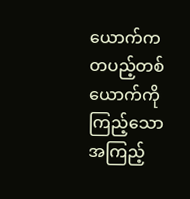ယောက်က တပည့်တစ်ယောက်ကို ကြည့်သော အကြည့်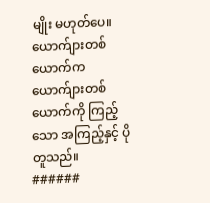မျိုး မဟုတ်ပေ။
ယောက်ျားတစ်ယောက်က ယောက်ျားတစ်ယောက်ကို ကြည့်သော အကြည့်နှင့် ပိုတူသည်။
######